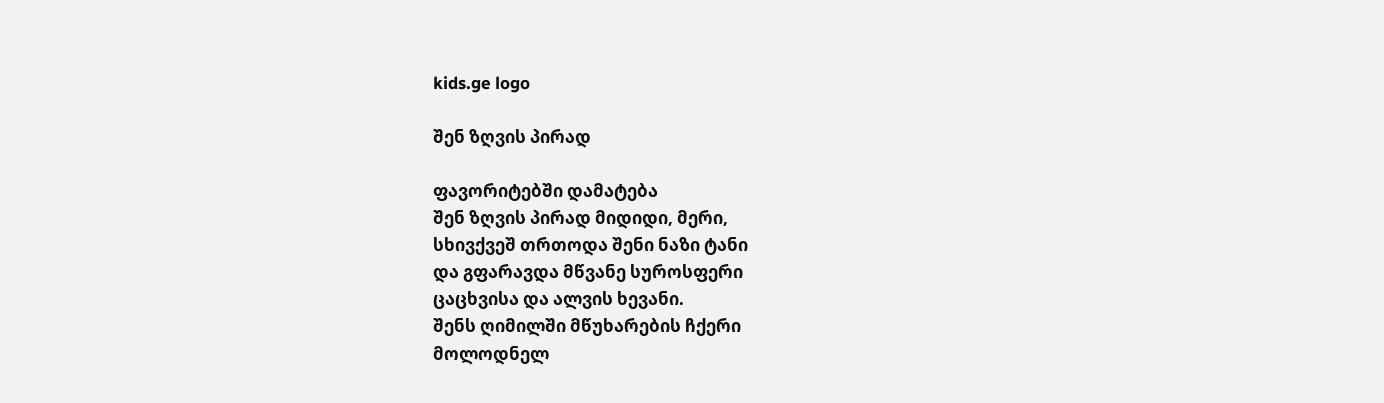kids.ge logo

შენ ზღვის პირად

ფავორიტებში დამატება
შენ ზღვის პირად მიდიდი, მერი,
სხივქვეშ თრთოდა შენი ნაზი ტანი
და გფარავდა მწვანე სუროსფერი
ცაცხვისა და ალვის ხევანი.
შენს ღიმილში მწუხარების ჩქერი
მოლოდნელ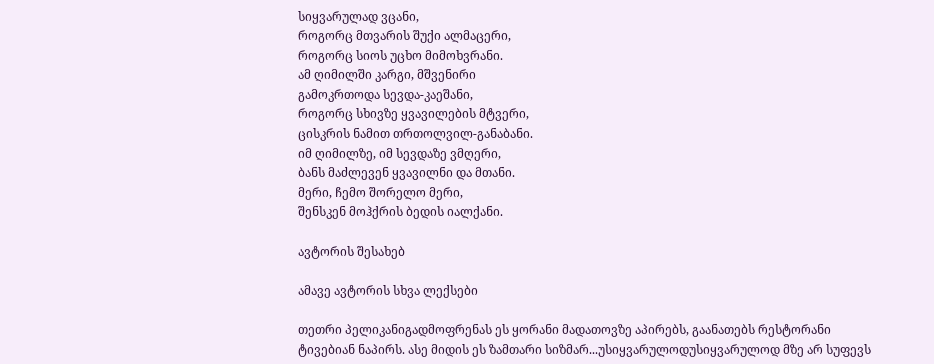სიყვარულად ვცანი,
როგორც მთვარის შუქი ალმაცერი,
როგორც სიოს უცხო მიმოხვრანი.
ამ ღიმილში კარგი, მშვენირი
გამოკრთოდა სევდა-კაეშანი,
როგორც სხივზე ყვავილების მტვერი,
ცისკრის ნამით თრთოლვილ-განაბანი.
იმ ღიმილზე, იმ სევდაზე ვმღერი,
ბანს მაძლევენ ყვავილნი და მთანი.
მერი, ჩემო შორელო მერი,
შენსკენ მოჰქრის ბედის იალქანი.

ავტორის შესახებ

ამავე ავტორის სხვა ლექსები

თეთრი პელიკანიგადმოფრენას ეს ყორანი მადათოვზე აპირებს, გაანათებს რესტორანი ტივებიან ნაპირს. ასე მიდის ეს ზამთარი სიზმარ...უსიყვარულოდუსიყვარულოდ მზე არ სუფევს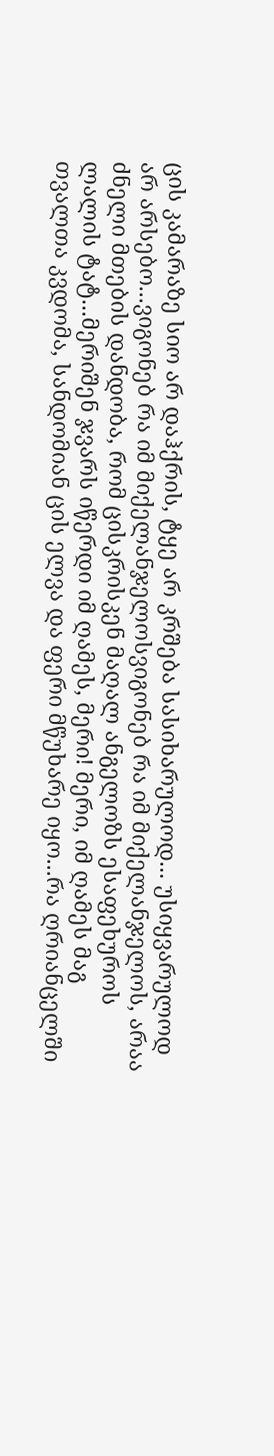ცის კამარაზე სიო არ დაჰქრის, ტყე არ კრშება სასიხარულოდ... უსიყვარულოდ არ არსებო...ვიგონებ რა იმ მიქელანჯელოსვიგონებ რა იმ მიქელანჯელოს, არაა ძნელი მთების დანდობა, რომ ცისკრისკენ მაღალ ანგელოზს ესაფეხუროს ლალის ტატ...მერიშენ ჯვარს იწერდი იმ ღამეს, მერი! მერი, იმ ღამეს მაგ თვალთა კვდომა, სანდომიან ცის ელვა და ფერი მწუხარე იყო...რა ღრიანცელში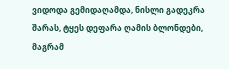ვიდოდა გემიდაღამდა, ნისლი გადეკრა შარას, ტყეს დეფარა ღამის ბლონდები, მაგრამ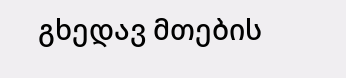გხედავ მთების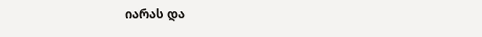იარას და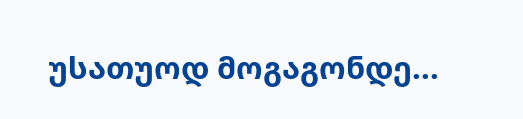უსათუოდ მოგაგონდე...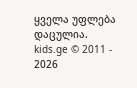ყველა უფლება დაცულია.
kids.ge © 2011 - 2026